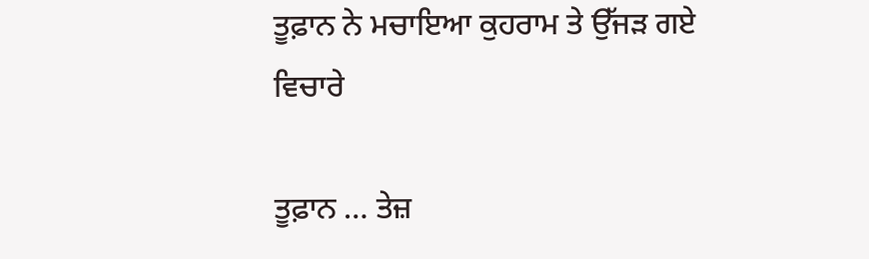ਤੂਫ਼ਾਨ ਨੇ ਮਚਾਇਆ ਕੁਹਰਾਮ ਤੇ ਉੱਜੜ ਗਏ ਵਿਚਾਰੇ

ਤੂਫ਼ਾਨ … ਤੇਜ਼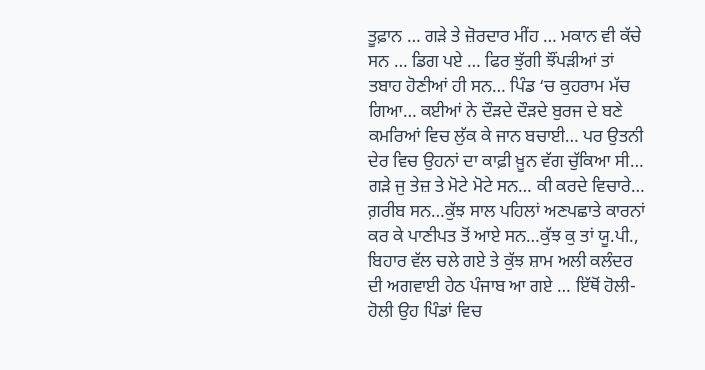ਤੂਫ਼ਾਨ … ਗੜੇ ਤੇ ਜ਼ੋਰਦਾਰ ਮੀਂਹ … ਮਕਾਨ ਵੀ ਕੱਚੇ ਸਨ … ਡਿਗ ਪਏ … ਫਿਰ ਝੁੱਗੀ ਝੌਂਪੜੀਆਂ ਤਾਂ ਤਬਾਹ ਹੋਣੀਆਂ ਹੀ ਸਨ… ਪਿੰਡ ‘ਚ ਕੁਹਰਾਮ ਮੱਚ ਗਿਆ… ਕਈਆਂ ਨੇ ਦੌੜਦੇ ਦੌੜਦੇ ਬੁਰਜ ਦੇ ਬਣੇ ਕਮਰਿਆਂ ਵਿਚ ਲੁੱਕ ਕੇ ਜਾਨ ਬਚਾਈ… ਪਰ ਉਤਨੀ ਦੇਰ ਵਿਚ ਉਹਨਾਂ ਦਾ ਕਾਫ਼ੀ ਖ਼ੂਨ ਵੱਗ ਚੁੱਕਿਆ ਸੀ… ਗੜੇ ਜੁ ਤੇਜ਼ ਤੇ ਮੋਟੇ ਮੋਟੇ ਸਨ… ਕੀ ਕਰਦੇ ਵਿਚਾਰੇ… ਗ਼ਰੀਬ ਸਨ…ਕੁੱਝ ਸਾਲ ਪਹਿਲਾਂ ਅਣਪਛਾਤੇ ਕਾਰਨਾਂ ਕਰ ਕੇ ਪਾਣੀਪਤ ਤੋਂ ਆਏ ਸਨ…ਕੁੱਝ ਕੁ ਤਾਂ ਯੂ.ਪੀ., ਬਿਹਾਰ ਵੱਲ ਚਲੇ ਗਏ ਤੇ ਕੁੱਝ ਸ਼ਾਮ ਅਲੀ ਕਲੰਦਰ ਦੀ ਅਗਵਾਈ ਹੇਠ ਪੰਜਾਬ ਆ ਗਏ … ਇੱਥੋਂ ਹੋਲੀ-ਹੋਲੀ ਉਹ ਪਿੰਡਾਂ ਵਿਚ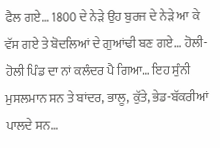ਫੈਲ ਗਏ… 1800 ਦੇ ਨੇੜੇ ਉਹ ਬੁਰਜ ਦੇ ਨੇੜੇ ਆ ਕੇ ਵੱਸ ਗਏ ਤੇ ਬੋਦਲਿਆਂ ਦੇ ਗੁਆਂਢੀ ਬਣ ਗਏ… ਹੋਲੀ-ਹੋਲੀ ਪਿੰਡ ਦਾ ਨਾਂ ਕਲੰਦਰ ਪੈ ਗਿਆ… ਇਹ ਸੁੰਨੀ ਮੁਸਲਮਾਨ ਸਨ ਤੇ ਬਾਂਦਰ, ਭਾਲੂ, ਕੁੱਤੇ, ਭੇਡ-ਬੱਕਰੀਆਂ ਪਾਲਦੇ ਸਨ…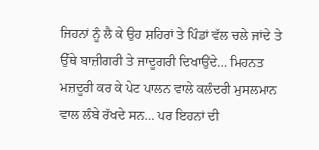ਜਿਹਨਾਂ ਨੂੰ ਲੈ ਕੇ ਉਹ ਸ਼ਹਿਰਾਂ ਤੇ ਪਿੰਡਾਂ ਵੱਲ ਚਲੇ ਜਾਂਦੇ ਤੇ ਉੱਥੇ ਬਾਜ਼ੀਗਰੀ ਤੇ ਜਾਦੂਗਰੀ ਦਿਖਾਉਂਦੇ… ਮਿਹਨਤ ਮਜ਼ਦੂਰੀ ਕਰ ਕੇ ਪੇਟ ਪਾਲਨ ਵਾਲੇ ਕਲੰਦਰੀ ਮੁਸਲਮਾਨ ਵਾਲ ਲੰਬੇ ਰੱਖਦੇ ਸਨ… ਪਰ ਇਹਨਾਂ ਦੀ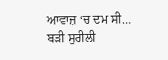ਆਵਾਜ਼ ‘ਚ ਦਮ ਸੀ… ਬੜੀ ਸੁਰੀਲੀ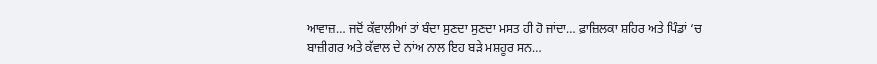ਆਵਾਜ਼… ਜਦੋਂ ਕੱਵਾਲੀਆਂ ਤਾਂ ਬੰਦਾ ਸੁਣਦਾ ਸੁਣਦਾ ਮਸਤ ਹੀ ਹੋ ਜਾਂਦਾ… ਫ਼ਾਜ਼ਿਲਕਾ ਸ਼ਹਿਰ ਅਤੇ ਪਿੰਡਾਂ ‘ਚ ਬਾਜ਼ੀਗਰ ਅਤੇ ਕੱਵਾਲ ਦੇ ਨਾਂਅ ਨਾਲ ਇਹ ਬੜੇ ਮਸ਼ਹੂਰ ਸਨ…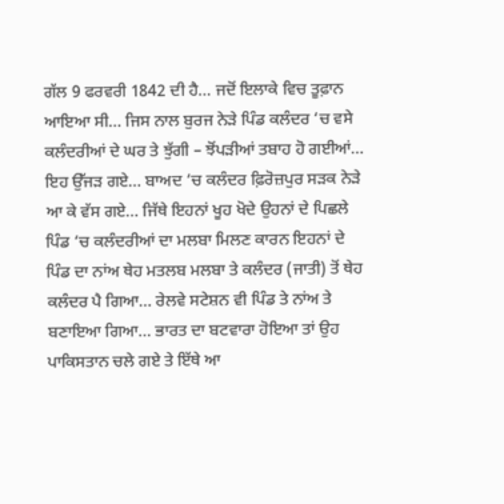ਗੱਲ 9 ਫਰਵਰੀ 1842 ਦੀ ਹੈ… ਜਦੋਂ ਇਲਾਕੇ ਵਿਚ ਤੂਫ਼ਾਨ ਆਇਆ ਸੀ… ਜਿਸ ਨਾਲ ਬੁਰਜ ਨੇੜੇ ਪਿੰਡ ਕਲੰਦਰ ‘ਚ ਵਸੇ ਕਲੰਦਰੀਆਂ ਦੇ ਘਰ ਤੇ ਝੁੱਗੀ – ਝੋਂਪੜੀਆਂ ਤਬਾਹ ਹੋ ਗਈਆਂ… ਇਹ ਉੱਜੜ ਗਏ… ਬਾਅਦ ‘ਚ ਕਲੰਦਰ ਫ਼ਿਰੋਜ਼ਪੁਰ ਸੜਕ ਨੇੜੇ ਆ ਕੇ ਵੱਸ ਗਏ… ਜਿੱਥੇ ਇਹਨਾਂ ਖੂਹ ਖੋਦੇ ਉਹਨਾਂ ਦੇ ਪਿਛਲੇ ਪਿੰਡ ‘ਚ ਕਲੰਦਰੀਆਂ ਦਾ ਮਲਬਾ ਮਿਲਣ ਕਾਰਨ ਇਹਨਾਂ ਦੇ ਪਿੰਡ ਦਾ ਨਾਂਅ ਥੇਹ ਮਤਲਬ ਮਲਬਾ ਤੇ ਕਲੰਦਰ (ਜਾਤੀ) ਤੋਂ ਥੇਹ ਕਲੰਦਰ ਪੈ ਗਿਆ… ਰੇਲਵੇ ਸਟੇਸ਼ਨ ਵੀ ਪਿੰਡ ਤੇ ਨਾਂਅ ਤੇ ਬਣਾਇਆ ਗਿਆ… ਭਾਰਤ ਦਾ ਬਟਵਾਰਾ ਹੋਇਆ ਤਾਂ ਉਹ ਪਾਕਿਸਤਾਨ ਚਲੇ ਗਏ ਤੇ ਇੱਥੇ ਆ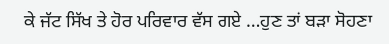ਕੇ ਜੱਟ ਸਿੱਖ ਤੇ ਹੋਰ ਪਰਿਵਾਰ ਵੱਸ ਗਏ …ਹੁਣ ਤਾਂ ਬੜਾ ਸੋਹਣਾ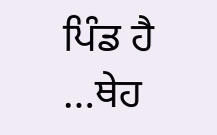ਪਿੰਡ ਹੈ …ਥੇਹ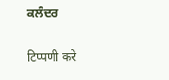ਕਲੰਦਰ

टिप्पणी करे